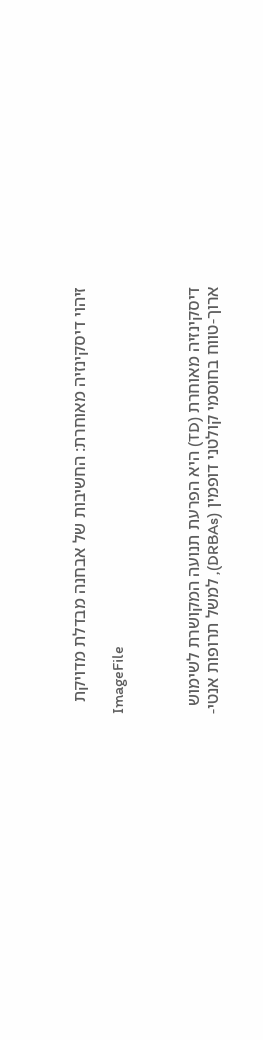זיהוי דיסקינזיה מאוחרת: החשיבות של אבחנה מבדלת מדויקת

ImageFile



דיסקינזיה מאוחרת (TD) היא הפרעת תנועה המקושרת לשימוש ארוך-טווח בחוסמי קולטני דופמין (DRBAs), למשל תרופות אנטי-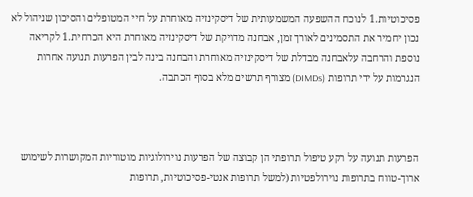פסיכוטיות.1 לנוכח ההשפעה המשמעותית של דיסקינזיה מאוחרת על חיי המטופלים והסיכון שניהול לא נכון יחמיר את התסמינים לאורך זמן, אבחנה מדויקת של דיסקינזיה מאוחרת היא הכרחית.1 לקריאה נוספת והרחבה עלאבחנה מבדלת של דיסקינזיה מאוחרת והבחנה בינה לבין הפרעות תנועה אחרות הנגרמות על ידי תרופות (DIMDs) מצורף תרשים מלא בסוף הכתבה.



הפרעות תנועה על רקע טיפול תרופתי הן קבוצה של הפרעות נוירולוגיות מוטוריות המקושרות לשימוש ארוך-טווח בתרופות נוירולפטיות (למשל תרופות אנטי-פסיכוטיות, תרופות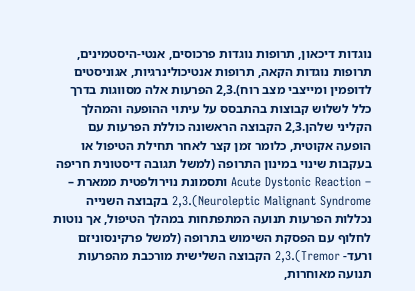נוגדות דיכאון, תרופות נוגדות פרכוסים, אנטי-היסטמינים, תרופות נוגדות הקאה, תרופות אנטיכולינרגיות, אגוניסטים לדופמין ומייצבי מצב רוח).2,3 הפרעות אלה מסווגות בדרך כלל לשלוש קבוצות בהתבסס על עיתוי ההופעה והמהלך הקליני שלהן.2,3 הקבוצה הראשונה כוללת הפרעות עם הופעה אקוטית, כלומר זמן קצר לאחר תחילת הטיפול או בעקבות שינוי במינון התרופה (למשל תגובה דיסטונית חריפה – Acute Dystonic Reaction ותסמונת נוירולפטית ממארת – Neuroleptic Malignant Syndrome).2,3 בקבוצה השנייה נכללות הפרעות תנועה המתפתחות במהלך הטיפול, אך נוטות לחלוף עם הפסקת השימוש בתרופה (למשל פרקינסוניזם ורעד- Tremor).2,3 הקבוצה השלישית מורכבת מהפרעות תנועה מאוחרות,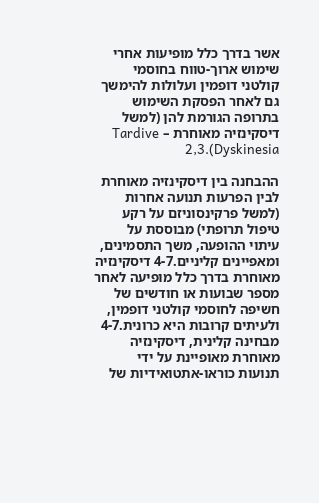אשר בדרך כלל מופיעות אחרי שימוש ארוך-טווח בחוסמי קולטני דופמין ועלולות להימשך גם לאחר הפסקת השימוש בתרופה הגורמת להן (למשל דיסקינזיה מאוחרת – Tardive Dyskinesia).2,3

ההבחנה בין דיסקינזיה מאוחרת לבין הפרעות תנועה אחרות (למשל פרקינסוניזם על רקע טיפול תרופתי) מבוססת על עיתוי ההופעה, משך התסמינים, ומאפיינים קליניים.4-7 דיסקינזיה מאוחרת בדרך כלל מופיעה לאחר מספר שבועות או חודשים של חשיפה לחוסמי קולטני דופמין, ולעיתים קרובות היא כרונית.4-7 מבחינה קלינית, דיסקינזיה מאוחרת מאופיינת על ידי תנועות כוראו-אתטואידיות של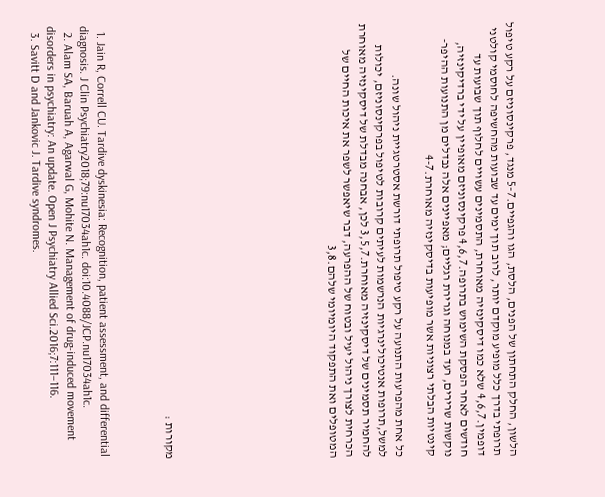הלשון, החלק התחתון של הפנים, הלסת, הגו והגפיים.5-7 מנגד, פרקינסוניזם על רקע טיפול תרופתי בדרך כלל מופיע מוקדם יותר, לרוב תוך ימים עד שבועות מהחשיפה לחוסמי קולטני דופמין.4,6,7 שלא כמו דיסקינזיה מאוחרת, התסמינים עשויים לחלוף תוך שבועות עד חודשים לאחר הפסקת השימוש בתרופה.4,6,7 פרקינסוניזם מאופיין על ידי ברדיקינזיה, נוקשות שרירים, רעד במנוחה וגרירת רגליים; מאפיינים אלה נבדלים מן התנועות ההיפר-קינטיות הבלתי רצוניות אשר מופיעות בדיסקינזיה מאוחרת.4-7

כל אחת מהפרעות התנועה על רקע טיפול תרופתי דורשת אסטרטגיית ניהול שונה. למשל,תרופות אנטיכולינרגיות הנרשמות לעיתים קרובות לטיפול בפרקינסוניזם, יכולות להחמיר תסמינים של דיסקינזיה מאוחרת.3,5,7 לכן, אבחנה מבדלת של דיסקינזיה מאוחרת הכרחית לצורך ניהול יעיל ובטוח של ההפרעה, דבר שיאפשר לשפר את איכות החיים של המטופלים ואת התפקוד היומיומי שלהם.3,8









מקורות :



  1. Jain R, Correll CU. Tardive dyskinesia: Recognition, patient assessment, and differential diagnosis. J Clin Psychiatry2018;79:nu17034ah1c. doi:10.4088/JCP.nu17034ah1c.
  2. Alam SA, Baruah A, Agarwal G, Mohite N. Management of drug-induced movement disorders in psychiatry: An update. Open J Psychiatry Allied Sci.2016;7:111–116.
  3. Savitt D and Jankovic J. Tardive syndromes.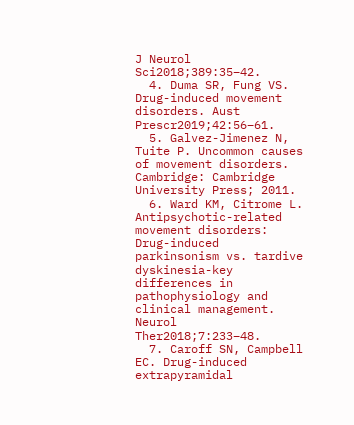J Neurol Sci2018;389:35–42.
  4. Duma SR, Fung VS. Drug-induced movement disorders. Aust Prescr2019;42:56–61.
  5. Galvez-Jimenez N, Tuite P. Uncommon causes of movement disorders. Cambridge: Cambridge University Press; 2011.
  6. Ward KM, Citrome L. Antipsychotic-related movement disorders: Drug-induced parkinsonism vs. tardive dyskinesia-key differences in pathophysiology and clinical management. Neurol Ther2018;7:233–48.
  7. Caroff SN, Campbell EC. Drug-induced extrapyramidal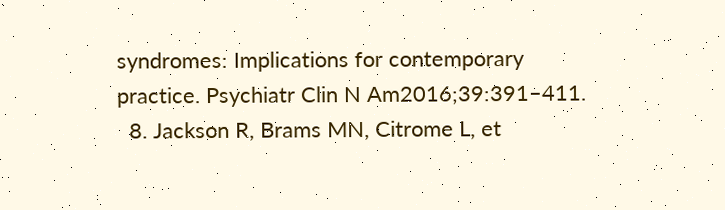syndromes: Implications for contemporary practice. Psychiatr Clin N Am2016;39:391–411.
  8. Jackson R, Brams MN, Citrome L, et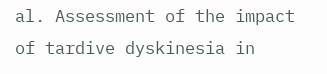al. Assessment of the impact of tardive dyskinesia in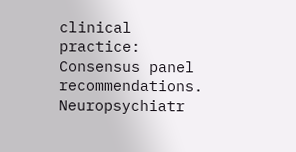clinical practice: Consensus panel recommendations. Neuropsychiatr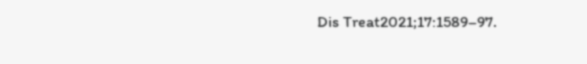Dis Treat2021;17:1589–97.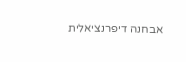אבחנה דיפרנציאלית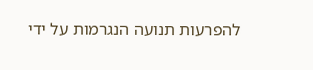להפרעות תנועה הנגרמות על ידי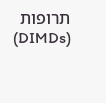תרופות (DIMDs)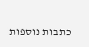כתבות נוספות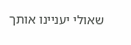שאולי יעניינו אותך